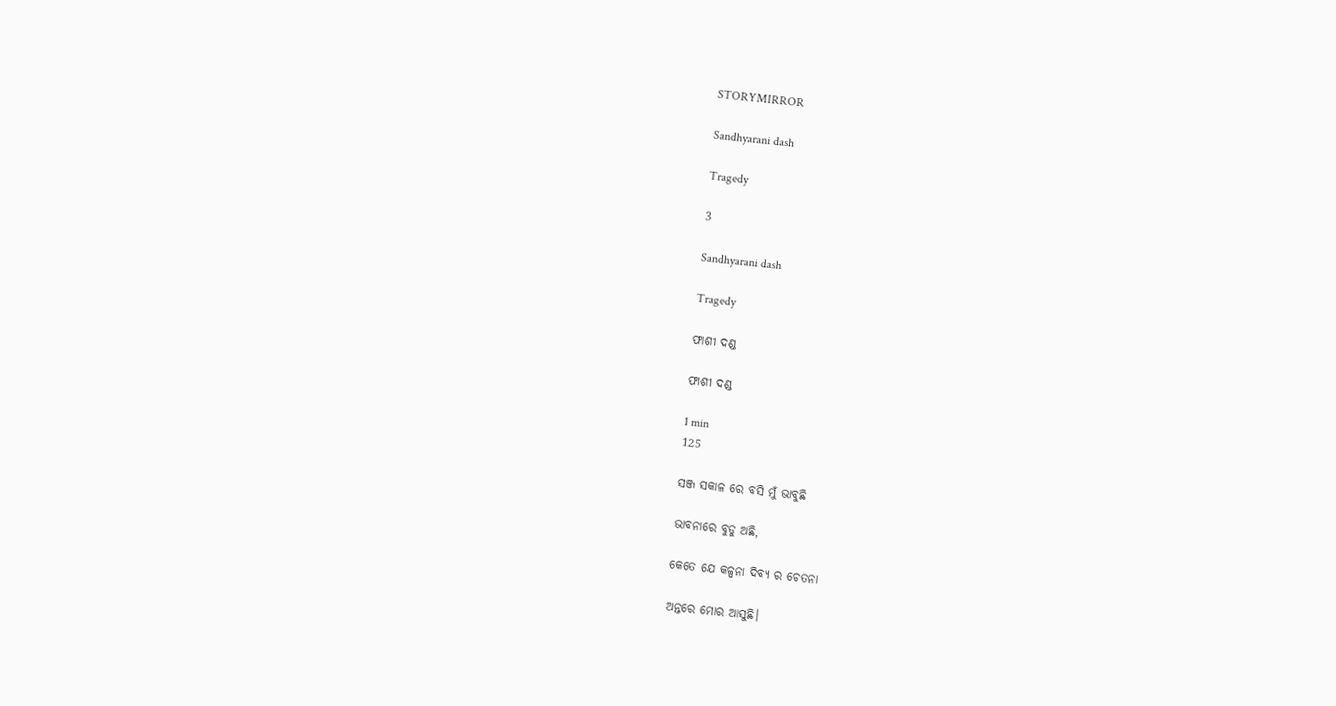STORYMIRROR

Sandhyarani dash

Tragedy

3

Sandhyarani dash

Tragedy

ଫାଶୀ ଦଣ୍ଡ

ଫାଶୀ ଦଣ୍ଡ

1 min
125

ସଞ୍ଜ ସକାଳ ରେ ବସି ମୁଁ ଭାବୁଛି

ଭାବନାରେ ବୁଡୁ ଅଛି,

କେତେ ଯେ କଳ୍ପନା ଦିବ୍ୟ ର ଚେତନା

ଅନ୍ତରେ ମୋର ଆସୁଛି।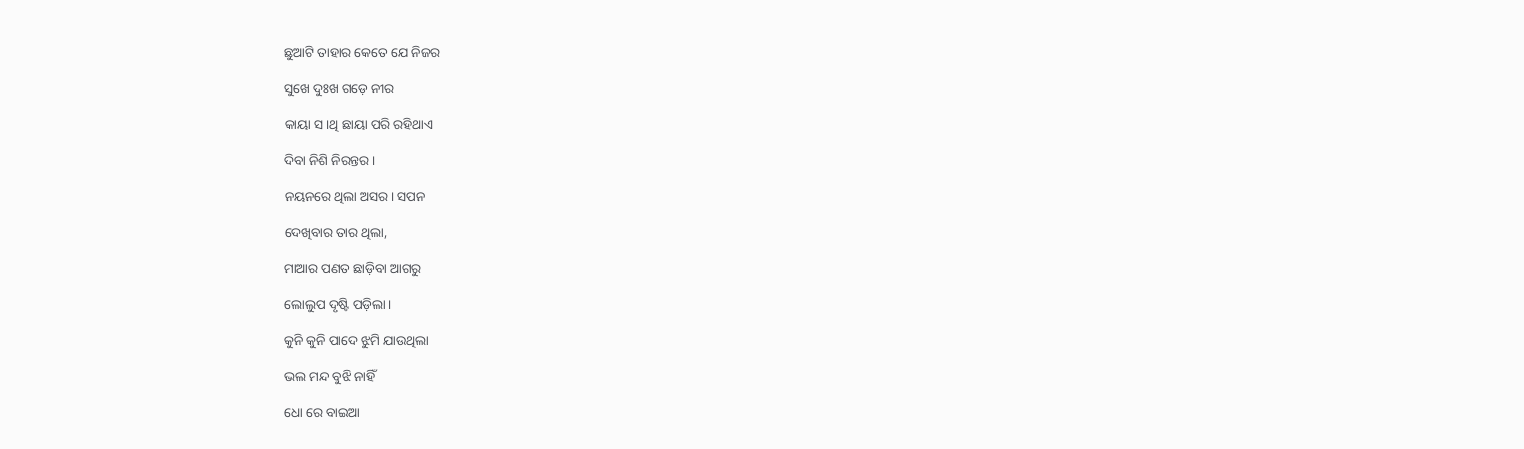ଛୁଆଟି ତାହାର କେତେ ଯେ ନିଜର

ସୁଖେ ଦୁଃଖ ଗଡ଼େ ନୀର

କାୟା ସ।ଥି ଛାୟା ପରି ରହିଥାଏ

ଦିବା ନିଶି ନିରନ୍ତର।

ନୟନରେ ଥିଲା ଅସର। ସପନ

ଦେଖିବାର ତାର ଥିଲା,

ମାଆର ପଣତ ଛାଡ଼ିବା ଆଗରୁ

ଲୋଲୁପ ଦୃଷ୍ଟି ପଡ଼ିଲା।

କୁନି କୁନି ପାଦେ ଝୁମି ଯାଉଥିଲା

ଭଲ ମନ୍ଦ ବୁଝି ନାହିଁ

ଧୋ ରେ ବାଇଆ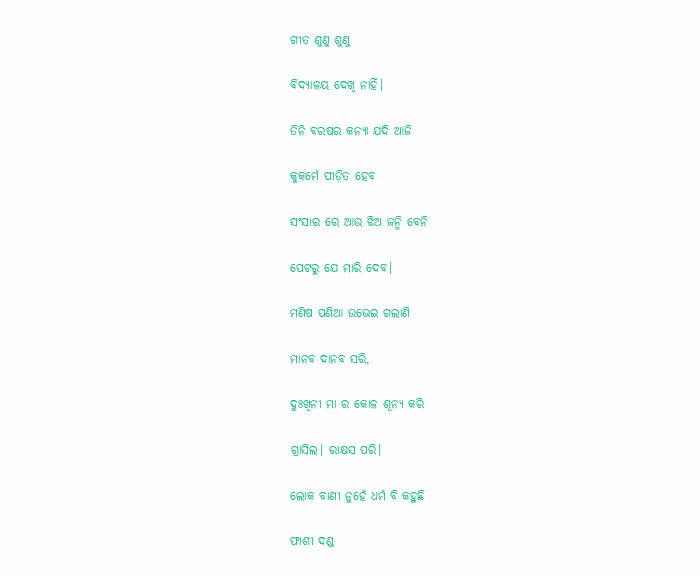ଗୀତ ଶୁଣୁ ଶୁଣୁ

ବିଦ୍ୟାଳୟ ଦେଖି ନାହିଁ।

ତିନି ବରଷର କନ୍ୟା ଯଦି ଆଜି

କୁକର୍ମେ ପୀଡ଼ିତ ହେବ

ସଂସାର ରେ ଆଉ ଝିଅ ଜନ୍ମି ବେନି

ପେଟରୁ ଯେ ମାରି ଦେବ।

ମଣିଷ ପଣିଆ ଉଭେଇ ଗଲାଣି

ମାନବ ଦାନବ ସରି,

ଦୁଃଖିନୀ ମା ର କୋଳ ଶୂନ୍ୟ କରି

ଗ୍ରାସିଲ। ରାକ୍ଷସ ପରି।

ଲୋକ ବାଣୀ ନୁହେଁ ଧର୍ମ ବି କହୁଛି

ଫାଶୀ ଦଣ୍ଡ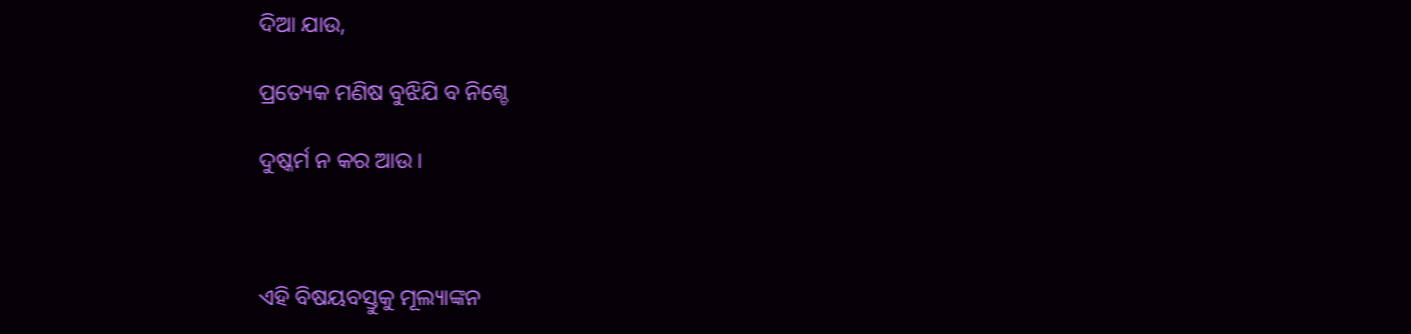ଦିଆ ଯାଉ,

ପ୍ରତ୍ୟେକ ମଣିଷ ବୁଝିଯି ବ ନିଶ୍ଚେ

ଦୁଷ୍କର୍ମ ନ କର ଆଉ।



ଏହି ବିଷୟବସ୍ତୁକୁ ମୂଲ୍ୟାଙ୍କନ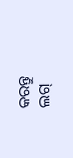କରନ୍ତୁ
ଲଗ୍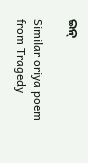ଇନ୍

Similar oriya poem from Tragedy